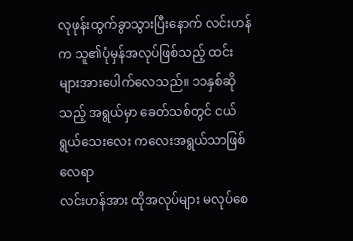လုဖုန်းထွက်ခွာသွားပြီးနောက် လင်းဟန်က သူ၏ပုံမှန်အလုပ်ဖြစ်သည့် ထင်းများအားပေါက်လေသည်။ ၁၁နှစ်ဆိုသည့် အရွယ်မှာ ခေတ်သစ်တွင် ငယ်ရွယ်သေးလေး ကလေးအရွယ်သာဖြစ်လေရာ
လင်းဟန်အား ထိုအလုပ်များ မလုပ်စေ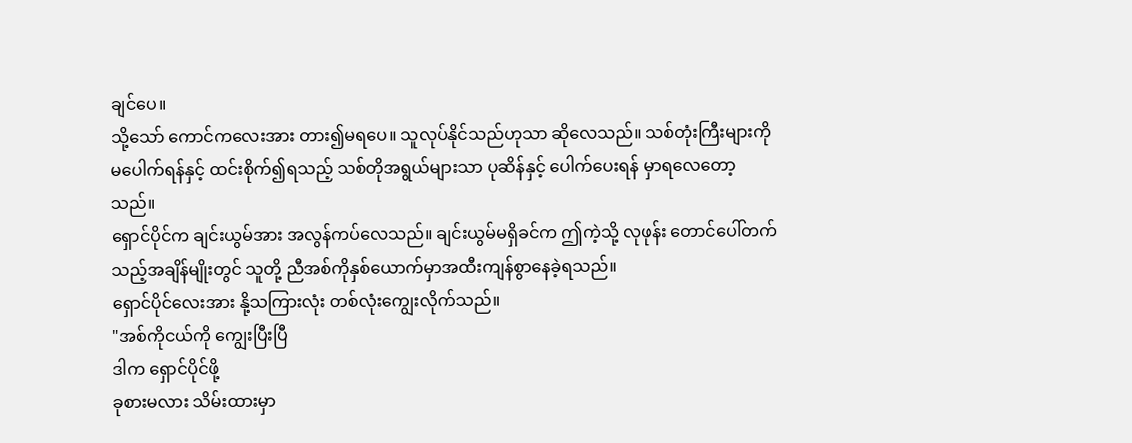ချင်ပေ။
သို့သော် ကောင်ကလေးအား တား၍မရပေ။ သူလုပ်နိုင်သည်ဟုသာ ဆိုလေသည်။ သစ်တုံးကြီးများကို မပေါက်ရန်နှင့် ထင်းစိုက်၍ရသည့် သစ်တိုအရွယ်များသာ ပုဆိန်နှင့် ပေါက်ပေးရန် မှာရလေတော့သည်။
ရှောင်ပိုင်က ချင်းယွမ်အား အလွန်ကပ်လေသည်။ ချင်းယွမ်မရှိခင်က ဤကဲ့သို့ လုဖုန်း တောင်ပေါ်တက်သည့်အချိန်မျိုးတွင် သူတို့ ညီအစ်ကိုနှစ်ယောက်မှာအထီးကျန်စွာနေခဲ့ရသည်။
ရှောင်ပိုင်လေးအား နို့သကြားလုံး တစ်လုံးကျွေးလိုက်သည်။
"အစ်ကိုငယ်ကို ကျွေးပြီးပြီ
ဒါက ရှောင်ပိုင်ဖို့
ခုစားမလား သိမ်းထားမှာ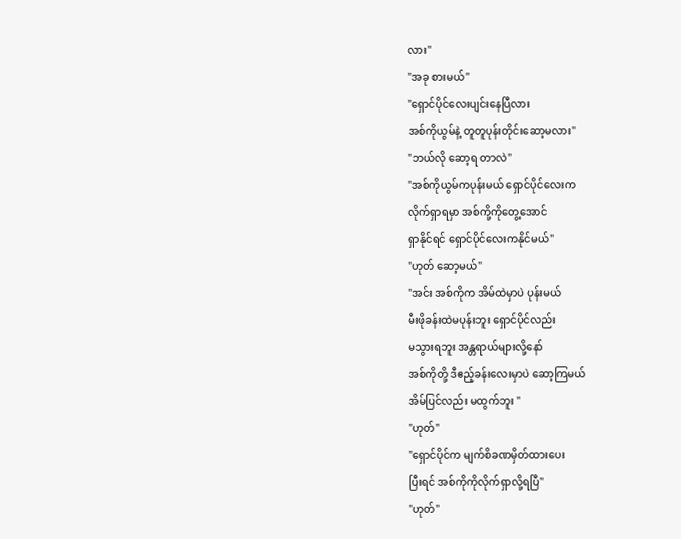လား"
"အခု စားမယ်"
"ရှောင်ပိုင်လေးပျင်းနေပြီလား
အစ်ကိုယွမ်နဲ့ တူတူပုန်းတိုင်းဆော့မလား"
"ဘယ်လို ဆော့ရ တာလဲ"
"အစ်ကိုယွမ်ကပုန်းမယ် ရှောင်ပိုင်လေးက
လိုက်ရှာရမှာ အစ်ကို့ကိုတွေ့အောင်
ရှာနိုင်ရင် ရှောင်ပိုင်လေးကနိုင်မယ်"
"ဟုတ် ဆော့မယ်"
"အင်း အစ်ကိုက အိမ်ထဲမှာပဲ ပုန်းမယ်
မီးဖိုခန်းထဲမပုန်းဘူး ရှောင်ပိုင်လည်း
မသွားရဘူး အန္တရာယ်များလို့နော်
အစ်ကိုတို့ ဒီဧည့်ခန်းလေးမှာပဲ ဆော့ကြမယ်
အိမ်ပြင်လည်း မထွက်ဘူး "
"ဟုတ်"
"ရှောင်ပိုင်က မျက်စိခဏမှိတ်ထားပေး
ပြီးရင် အစ်ကိုကိုလိုက်ရှာလို့ရပြီ"
"ဟုတ်"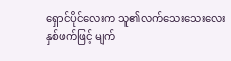ရှောင်ပိုင်လေးက သူ၏လက်သေးသေးလေး
နှစ်ဖက်ဖြင့် မျက်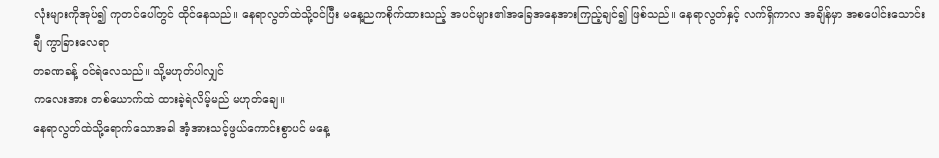လုံးများကိုအုပ်၍ ကုတင်ပေါ်တွင် ထိုင်နေသည်။ နေရာလွတ်ထဲသို့ဝင်ပြီး မနေ့ညကစိုက်ထားသည့် အပင်များ၏အခြေအနေအားကြည့်ချင်၍ ဖြစ်သည်။ နေရာလွတ်နှင့် လက်ရှိကာလ အချိန်မှာ အစပေါင်းသောင်းချီ ကွာခြားလေရာ
တခဏခန့် ဝင်ရဲလေသည်။ သို့မဟုတ်ပါလျှင်
ကလေးအား တစ်ယောက်ထဲ ထားခဲ့ရဲလိမ့်မည် မဟုတ်ချေ။
နေရာလွတ်ထဲသို့ရောက်သောအခါ အံ့အားသင့်ဖွယ်ကောင်းစွာပင် မနေ့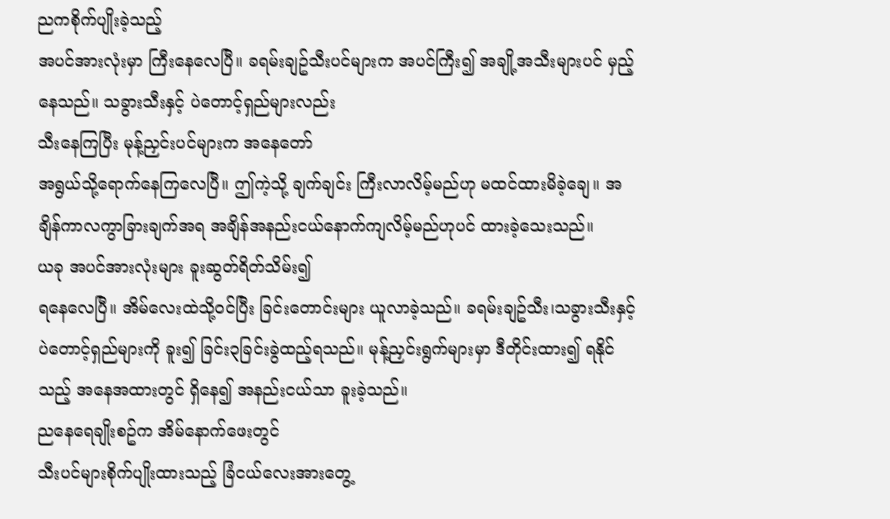ညကစိုက်ပျိုးခဲ့သည့်
အပင်အားလုံးမှာ ကြီးနေလေပြီ။ ခရမ်းချဥ်သီးပင်များက အပင်ကြီး၍ အချို့အသီးများပင် မှည့်နေသည်။ သခွားသီးနှင့် ပဲတောင့်ရှည်များလည်း
သီးနေကြပြီး မုန့်ညှင်းပင်များက အနေတော်
အရွယ်သို့ရောက်နေကြလေပြီ။ ဤကဲ့သို့ ချက်ချင်း ကြီးလာလိမ့်မည်ဟု မထင်ထားမိခဲ့ချေ။ အချိန်ကာလကွာခြားချက်အရ အချိန်အနည်းငယ်နောက်ကျလိမ့်မည်ဟုပင် ထားခဲ့သေးသည်။
ယခု အပင်အားလုံးများ ခူးဆွတ်ရိတ်သိမ်း၍
ရနေလေပြီ။ အိမ်လေးထဲသို့ဝင်ပြီး ခြင်းတောင်းများ ယူလာခဲ့သည်။ ခရမ်းချဥ်သီး၊သခွားသီးနှင့် ပဲတောင့်ရှည်များကို ခူး၍ ခြင်း၃ခြင်းခွဲထည့်ရသည်။ မုန့်ညှင်းရွက်များမှာ ဒီတိုင်းထား၍ ရနိုင်သည့် အနေအထားတွင် ရှိနေ၍ အနည်းငယ်သာ ခူးခဲ့သည်။
ညနေရေချိုးစဥ်က အိမ်နောက်ဖေးတွင်
သီးပင်များစိုက်ပျိုးထားသည့် ခြံငယ်လေးအားတွေ့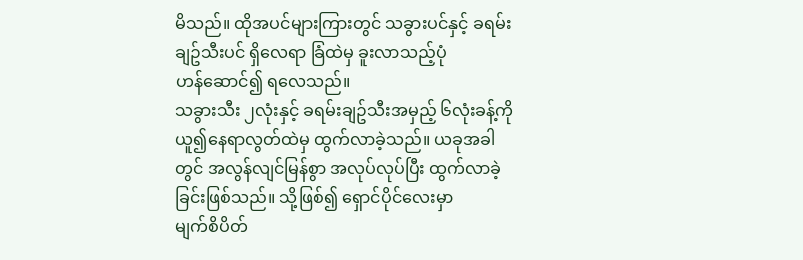မိသည်။ ထိုအပင်များကြားတွင် သခွားပင်နှင့် ခရမ်းချဥ်သီးပင် ရှိလေရာ ခြံထဲမှ ခူးလာသည့်ပုံ
ဟန်ဆောင်၍ ရလေသည်။
သခွားသီး ၂လုံးနှင့် ခရမ်းချဥ်သီးအမှည့် ၆လုံးခန့်ကို ယူ၍နေရာလွတ်ထဲမှ ထွက်လာခဲ့သည်။ ယခုအခါတွင် အလွန်လျင်မြန်စွာ အလုပ်လုပ်ပြီး ထွက်လာခဲ့ခြင်းဖြစ်သည်။ သို့ဖြစ်၍ ရှောင်ပိုင်လေးမှာ
မျက်စိပိတ်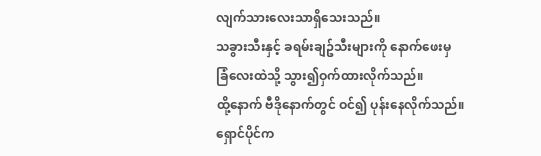လျက်သားလေးသာရှိသေးသည်။
သခွားသီးနှင့် ခရမ်းချဥ်သီးများကို နောက်ဖေးမှ
ခြံလေးထဲသို့ သွား၍ဝှက်ထားလိုက်သည်။
ထို့နောက် ဗီဒိုနောက်တွင် ဝင်၍ ပုန်းနေလိုက်သည်။
ရှောင်ပိုင်က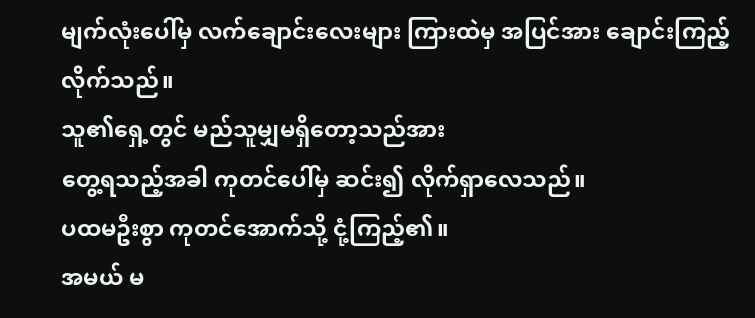မျက်လုံးပေါ်မှ လက်ချောင်းလေးများ ကြားထဲမှ အပြင်အား ချောင်းကြည့်လိုက်သည်။
သူ၏ရှေ့တွင် မည်သူမျှမရှိတော့သည်အား
တွေ့ရသည့်အခါ ကုတင်ပေါ်မှ ဆင်း၍ လိုက်ရှာလေသည်။
ပထမဦးစွာ ကုတင်အောက်သို့ ငုံ့ကြည့်၏။
အမယ် မ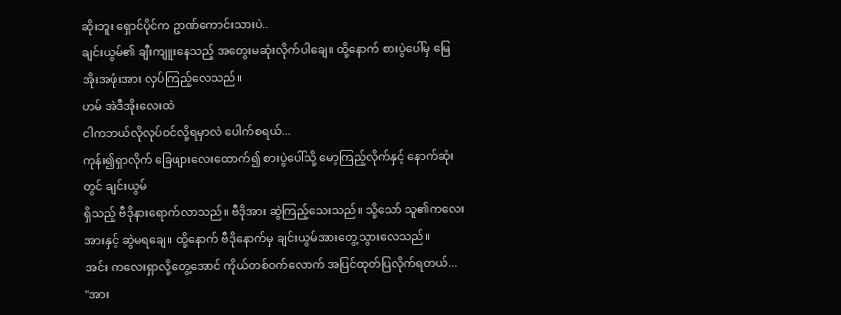ဆိုးဘူး ရှောင်ပိုင်က ဥာဏ်ကောင်းသားပဲ..
ချင်းယွမ်၏ ချီးကျူးနေသည့် အတွေးမဆုံးလိုက်ပါချေ။ ထို့နောက် စားပွဲပေါ်မှ မြေအိုးအဖုံးအား လှပ်ကြည့်လေသည်။
ဟမ် အဲဒီအိုးလေးထဲ
ငါကဘယ်လိုလုပ်ဝင်လို့ရမှာလဲ ပေါက်စရယ်...
ကုန်း၍ရှာလိုက် ခြေဖျားလေးထောက်၍ စားပွဲပေါ်သို့ မော့ကြည့်လိုက်နှင့် နောက်ဆုံးတွင် ချင်းယွမ်
ရှိသည့် ဗီဒိုနားရောက်လာသည်။ ဗီဒိုအား ဆွဲကြည့်သေးသည်။ သို့သော် သူ၏ကလေးအားနှင့် ဆွဲမရချေ။ ထို့နောက် ဗီဒိုနောက်မှ ချင်းယွမ်အားတွေ့သွားလေသည်။
အင်း ကလေးရှာလို့တွေ့အောင် ကိုယ်တစ်ဝက်လောက် အပြင်ထုတ်ပြလိုက်ရတယ်...
"အား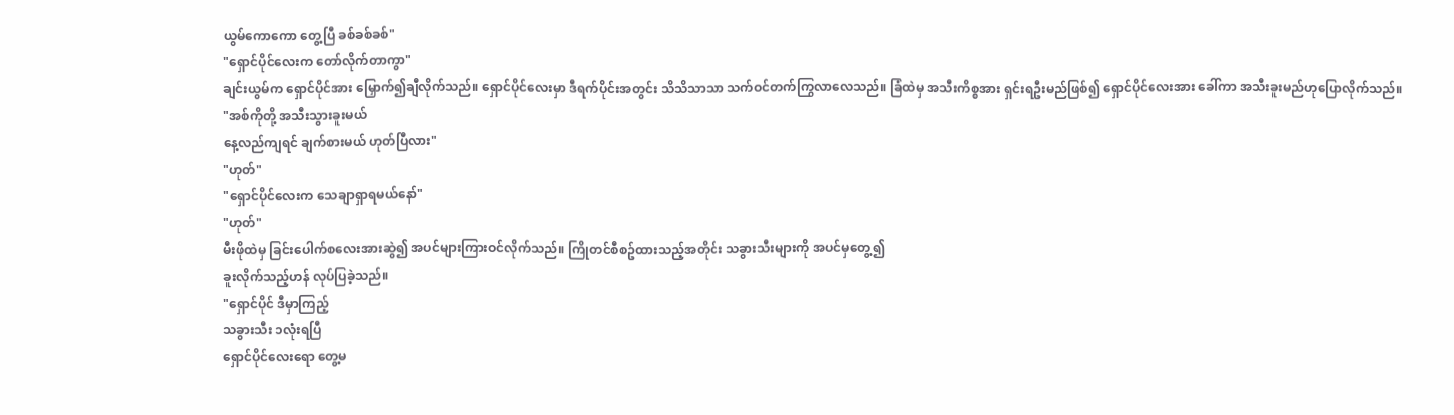ယွမ်ကောကော တွေ့ပြီ ခစ်ခစ်ခစ်"
"ရှောင်ပိုင်လေးက တော်လိုက်တာကွာ"
ချင်းယွမ်က ရှောင်ပိုင်အား မြှောက်၍ချီလိုက်သည်။ ရှောင်ပိုင်လေးမှာ ဒီရက်ပိုင်းအတွင်း သိသိသာသာ သက်ဝင်တက်ကြွလာလေသည်။ ခြံထဲမှ အသီးကိစ္စအား ရှင်းရဦးမည်ဖြစ်၍ ရှောင်ပိုင်လေးအား ခေါ်ကာ အသီးခူးမည်ဟုပြောလိုက်သည်။
"အစ်ကိုတို့ အသီးသွားခူးမယ်
နေ့လည်ကျရင် ချက်စားမယ် ဟုတ်ပြီလား"
"ဟုတ်"
"ရှောင်ပိုင်လေးက သေချာရှာရမယ်နော်"
"ဟုတ်"
မီးဖိုထဲမှ ခြင်းပေါက်စလေးအားဆွဲ၍ အပင်များကြားဝင်လိုက်သည်။ ကြိုတင်စီစဥ်ထားသည့်အတိုင်း သခွားသီးများကို အပင်မှတွေ့၍
ခူးလိုက်သည့်ဟန် လုပ်ပြခဲ့သည်။
"ရှောင်ပိုင် ဒီမှာကြည့်
သခွားသီး ၁လုံးရပြီ
ရှောင်ပိုင်လေးရော တွေ့မ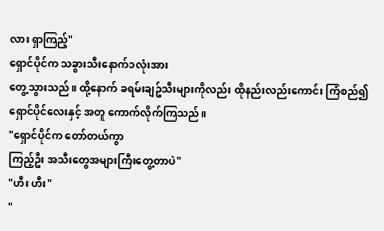လား ရှာကြည့်"
ရှောင်ပိုင်က သခွားသီးနောက်၁လုံးအား
တွေ့သွားသည်။ ထို့နောက် ခရမ်းချဥ်သီးများကိုလည်း ထိုနည်းလည်းကောင်း ကြံစည်၍ ရှောင်ပိုင်လေးနှင့် အတူ ကောက်လိုက်ကြသည်။
"ရှောင်ပိုင်က တော်တယ်ကွာ
ကြည့်ဦး အသီးတွေအများကြီးတွေ့တာပဲ"
"ဟီး ဟီး"
"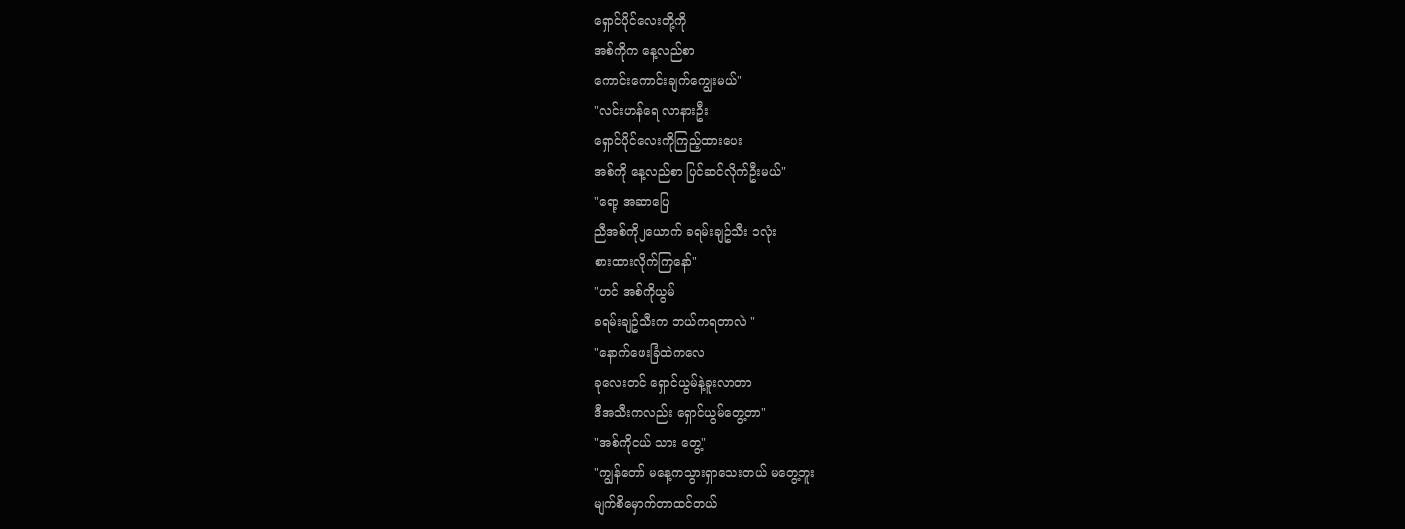ရှောင်ပိုင်လေးတို့ကို
အစ်ကိုက နေ့လည်စာ
ကောင်းကောင်းချက်ကျွေးမယ်"
"လင်းဟန်ရေ လာနားဦး
ရှောင်ပိုင်လေးကိုကြည့်ထားပေး
အစ်ကို နေ့လည်စာ ပြင်ဆင်လိုက်ဦးမယ်"
"ရော့ အဆာပြေ
ညီအစ်ကို၂ယောက် ခရမ်းချဥ်သီး ၁လုံး
စားထားလိုက်ကြနော်"
"ဟင် အစ်ကိုယွမ်
ခရမ်းချဥ်သီးက ဘယ်ကရတာလဲ "
"နောက်ဖေးခြံထဲကလေ
ခုလေးတင် ရှောင်ယွမ်နဲ့ခူးလာတာ
ဒီအသီးကလည်း ရှောင်ယွမ်တွေ့တာ"
"အစ်ကိုငယ် သား တွေ့"
"ကျွန်တော် မနေ့ကသွားရှာသေးတယ် မတွေ့ဘူး
မျက်စိမှောက်တာထင်တယ်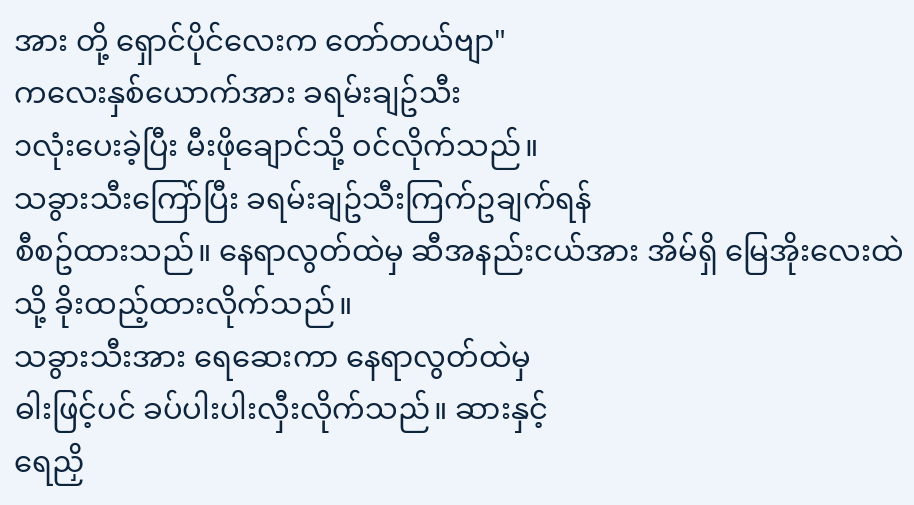အား တို့ ရှောင်ပိုင်လေးက တော်တယ်ဗျာ"
ကလေးနှစ်ယောက်အား ခရမ်းချဥ်သီး
၁လုံးပေးခဲ့ပြီး မီးဖိုချောင်သို့ ဝင်လိုက်သည်။
သခွားသီးကြော်ပြီး ခရမ်းချဥ်သီးကြက်ဥချက်ရန်
စီစဥ်ထားသည်။ နေရာလွတ်ထဲမှ ဆီအနည်းငယ်အား အိမ်ရှိ မြေအိုးလေးထဲသို့ ခိုးထည့်ထားလိုက်သည်။
သခွားသီးအား ရေဆေးကာ နေရာလွတ်ထဲမှ
ဓါးဖြင့်ပင် ခပ်ပါးပါးလှီးလိုက်သည်။ ဆားနှင့်
ရေညှိ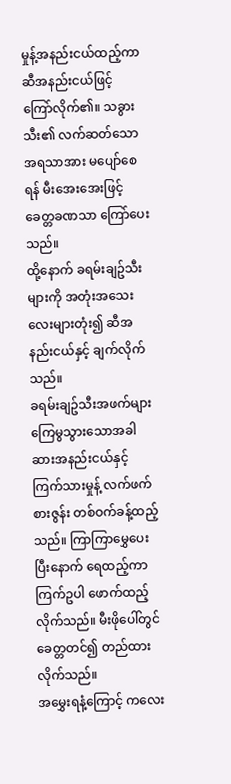မှုန့်အနည်းငယ်ထည့်ကာ ဆီအနည်းငယ်ဖြင့်
ကြော်လိုက်၏။ သခွားသီး၏ လက်ဆတ်သော
အရသာအား မပျော်စေရန် မီးအေးအေးဖြင့်
ခေတ္တခဏသာ ကြော်ပေးသည်။
ထို့နောက် ခရမ်းချဥ်သီးများကို အတုံးအသေးလေးများတုံး၍ ဆီအနည်းငယ်နှင့် ချက်လိုက်သည်။
ခရမ်းချဥ်သီးအဖက်များ ကြေမွသွားသောအခါ
ဆားအနည်းငယ်နှင့် ကြက်သားမှုန့် လက်ဖက်စားဇွန်း တစ်ဝက်ခန့်ထည့်သည်။ ကြာကြာမွှေပေးပြီးနောက် ရေထည့်ကာ ကြက်ဥပါ ဖောက်ထည့်လိုက်သည်။ မီးဖိုပေါ်တွင် ခေတ္တတင်၍ တည်ထားလိုက်သည်။
အမွှေးရနံ့ကြောင့် ကလေး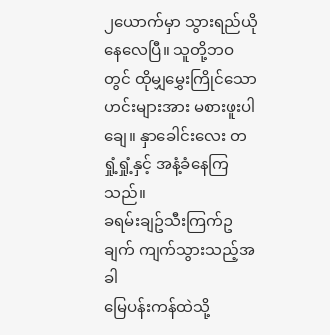၂ယောက်မှာ သွားရည်ယိုနေလေပြီ။ သူတို့ဘဝတွင် ထိုမျှမွှေးကြိုင်သော ဟင်းများအား မစားဖူးပါချေ။ နှာခေါင်းလေး တရှုံ့ရှုံ့နှင့် အနံ့ခံနေကြသည်။
ခရမ်းချဥ်သီးကြက်ဥချက် ကျက်သွားသည့်အခါ
မြေပန်းကန်ထဲသို့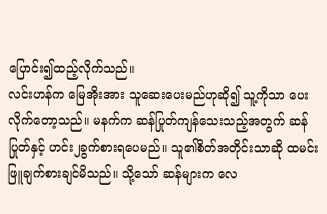ပြောင်း၍ထည့်လိုက်သည်။
လင်းဟန်က မြေအိုးအား သူဆေးပေးမည်ဟုဆို၍ သူ့ကိုသာ ပေးလိုက်တော့သည်။ မနက်က ဆန်ပြုတ်ကျန်သေးသည့်အတွက် ဆန်ပြုတ်နှင့် ဟင်း၂ခွက်စားရပေမည်။ သူ၏စိတ်အတိုင်းသာဆို ထမင်းဖြူချက်စားချင်မိသည်။ သို့သော် ဆန်များက လေ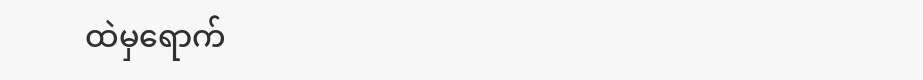ထဲမှရောက်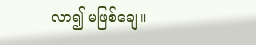လာ၍ မဖြစ်ချေ။